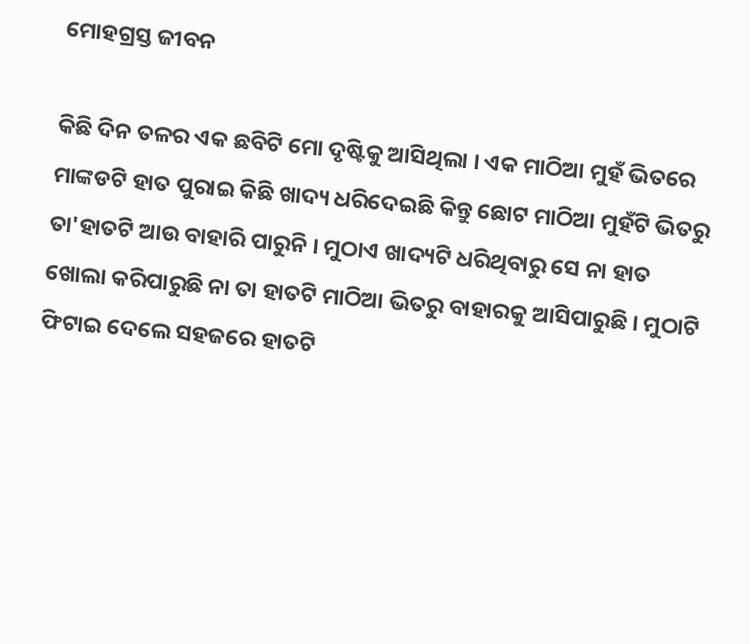ମୋହଗ୍ରସ୍ତ ଜୀବନ

କିଛି ଦିନ ତଳର ଏକ ଛବିଟି ମୋ ଦୃଷ୍ଟିକୁ ଆସିଥିଲା । ଏକ ମାଠିଆ ମୁହଁ ଭିତରେ ମାଙ୍କଡଟି ହାତ ପୁରାଇ କିଛି ଖାଦ୍ୟ ଧରିଦେଇଛି କିନ୍ତୁ ଛୋଟ ମାଠିଆ ମୁହଁଟି ଭିତରୁ ତା'ହାତଟି ଆଉ ବାହାରି ପାରୁନି । ମୁଠାଏ ଖାଦ୍ୟଟି ଧରିଥିବାରୁ ସେ ନା ହାତ ଖୋଲା କରିପାରୁଛି ନା ତା ହାତଟି ମାଠିଆ ଭିତରୁ ବାହାରକୁ ଆସିପାରୁଛି । ମୁଠାଟି ଫିଟାଇ ଦେଲେ ସହଜରେ ହାତଟି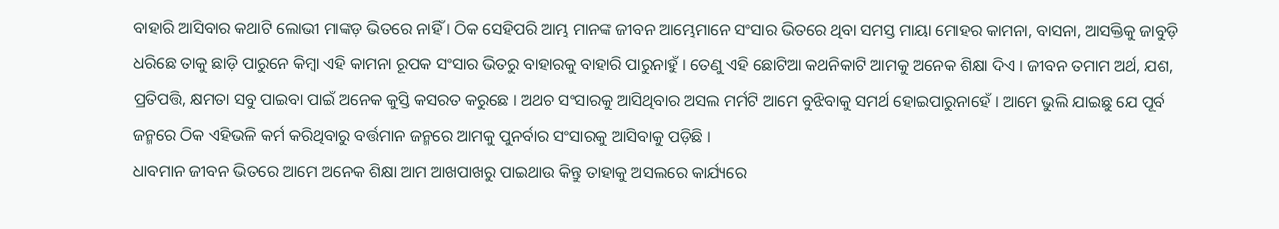ବାହାରି ଆସିବାର କଥାଟି ଲୋଭୀ ମାଙ୍କଡ଼ ଭିତରେ ନାହିଁ । ଠିକ ସେହିପରି ଆମ୍ଭ ମାନଙ୍କ ଜୀବନ ଆମ୍ଭେମାନେ ସଂସାର ଭିତରେ ଥିବା ସମସ୍ତ ମାୟା ମୋହର କାମନା, ବାସନା, ଆସକ୍ତିକୁ ଜାବୁଡ଼ି ଧରିଛେ ତାକୁ ଛାଡ଼ି ପାରୁନେ କିମ୍ବା ଏହି କାମନା ରୂପକ ସଂସାର ଭିତରୁ ବାହାରକୁ ବାହାରି ପାରୁନାହୁଁ । ତେଣୁ ଏହି ଛୋଟିଆ କଥନିକାଟି ଆମକୁ ଅନେକ ଶିକ୍ଷା ଦିଏ । ଜୀବନ ତମାମ ଅର୍ଥ, ଯଶ, ପ୍ରତିପତ୍ତି, କ୍ଷମତା ସବୁ ପାଇବା ପାଇଁ ଅନେକ କୁସ୍ତି କସରତ କରୁଛେ । ଅଥଚ ସଂସାରକୁ ଆସିଥିବାର ଅସଲ ମର୍ମଟି ଆମେ ବୁଝିବାକୁ ସମର୍ଥ ହୋଇପାରୁନାହେଁ । ଆମେ ଭୁଲି ଯାଇଛୁ ଯେ ପୂର୍ବ ଜନ୍ମରେ ଠିକ ଏହିଭଳି କର୍ମ କରିଥିବାରୁ ବର୍ତ୍ତମାନ ଜନ୍ମରେ ଆମକୁ ପୁନର୍ବାର ସଂସାରକୁ ଆସିବାକୁ ପଡ଼ିଛି ।
ଧାବମାନ ଜୀବନ ଭିତରେ ଆମେ ଅନେକ ଶିକ୍ଷା ଆମ ଆଖପାଖରୁ ପାଇଥାଉ କିନ୍ତୁ ତାହାକୁ ଅସଲରେ କାର୍ଯ୍ୟରେ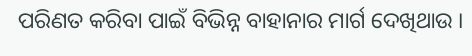ପରିଣତ କରିବା ପାଇଁ ବିଭିନ୍ନ ବାହାନାର ମାର୍ଗ ଦେଖିଥାଉ ।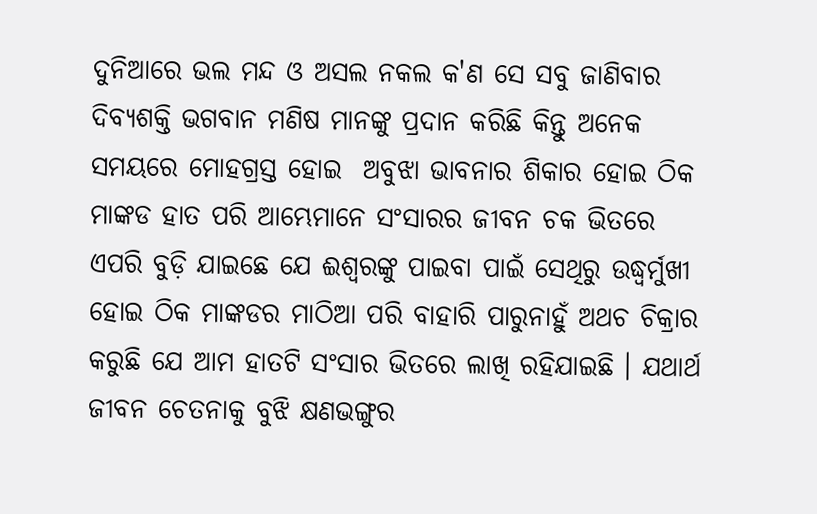ଦୁନିଆରେ ଭଲ ମନ୍ଦ ଓ ଅସଲ ନକଲ କ'ଣ ସେ ସବୁ ଜାଣିବାର ଦିବ୍ୟଶକ୍ତି ଭଗବାନ ମଣିଷ ମାନଙ୍କୁ ପ୍ରଦାନ କରିଛି କିନ୍ତୁ ଅନେକ ସମୟରେ ମୋହଗ୍ରସ୍ତ ହୋଇ  ଅବୁଝା ଭାବନାର ଶିକାର ହୋଇ ଠିକ ମାଙ୍କଡ ହାତ ପରି ଆମ୍ଭେମାନେ ସଂସାରର ଜୀବନ ଚକ ଭିତରେ ଏପରି ବୁଡ଼ି ଯାଇଛେ ଯେ ଈଶ୍ୱରଙ୍କୁ ପାଇବା ପାଇଁ ସେଥିରୁ ଉଦ୍ଧ୍ୱର୍ମୁଖୀ ହୋଇ ଠିକ ମାଙ୍କଡର ମାଠିଆ ପରି ବାହାରି ପାରୁନାହୁଁ ଅଥଚ ଚିକ୍ରାର କରୁଛି ଯେ ଆମ ହାତଟି ସଂସାର ଭିତରେ ଲାଖି ରହିଯାଇଛି । ଯଥାର୍ଥ ଜୀବନ ଚେତନାକୁ ବୁଝି କ୍ଷଣଭଙ୍ଗୁର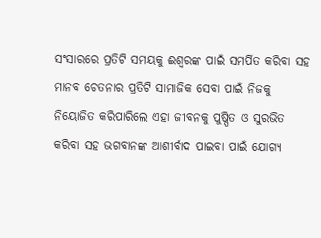ସଂସାରରେ ପ୍ରତିଟି ସମୟକୁ ଈଶ୍ୱରଙ୍କ ପାଇଁ ସମର୍ପିତ କରିବା ସହ ମାନବ ଚେତନାର ପ୍ରତିଟି ସାମାଜିକ ସେବା ପାଇଁ ନିଜକୁ ନିୟୋଜିତ କରିପାରିଲେ ଏହା ଜୀବନକୁ ପୁଷ୍ପିତ ଓ ସୁରଭିତ କରିବା ସହ ଭଗବାନଙ୍କ ଆଶୀର୍ବାଦ ପାଇବା ପାଇଁ ଯୋଗ୍ୟ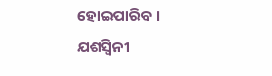ହୋଇପାରିବ ।
ଯଶସ୍ୱିନୀ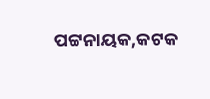ପଟ୍ଟନାୟକ,କଟକ